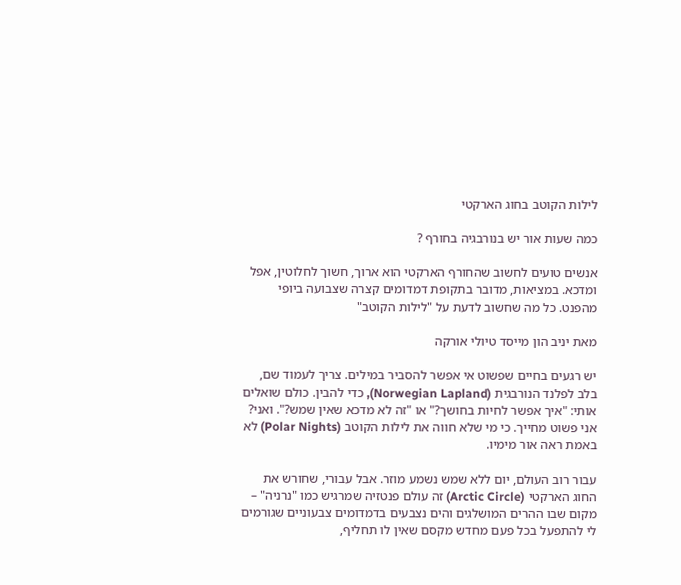לילות הקוטב בחוג הארקטי

כמה שעות אור יש בנורבגיה בחורף ?

אנשים טועים לחשוב שהחורף הארקטי הוא ארוך, חשוך לחלוטין, אפל ומדכא. במציאות, מדובר בתקופת דמדומים קצרה שצבועה ביופי מהפנט. כל מה שחשוב לדעת על "לילות הקוטב"

מאת יניב הון מייסד טיולי אורקה

יש רגעים בחיים שפשוט אי אפשר להסביר במילים. צריך לעמוד שם, בלב לפלנד הנורבגית (Norwegian Lapland), כדי להבין. כולם שואלים אותי: "איך אפשר לחיות בחושך?" או "זה לא מדכא שאין שמש?". ואני? אני פשוט מחייך. כי מי שלא חווה את לילות הקוטב (Polar Nights) לא באמת ראה אור מימיו.

עבור רוב העולם, יום ללא שמש נשמע מוזר. אבל עבורי, שחורש את החוג הארקטי (Arctic Circle) זה עולם פנטזיה שמרגיש כמו "נרניה" – מקום שבו ההרים המושלגים והים נצבעים בדמדומים צבעוניים שגורמים לי להתפעל בכל פעם מחדש מקסם שאין לו תחליף,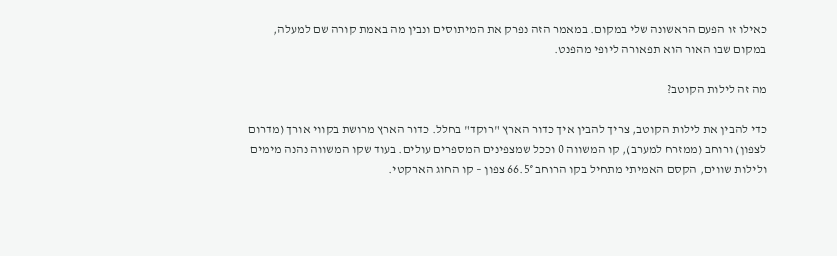כאילו זו הפעם הראשונה שלי במקום. במאמר הזה נפרק את המיתוסים ונבין מה באמת קורה שם למעלה, במקום שבו האור הוא תפאורה ליופי מהפנט.

מה זה לילות הקוטב?

כדי להבין את לילות הקוטב, צריך להבין איך כדור הארץ "רוקד" בחלל. כדור הארץ מרושת בקווי אורך (מדרום לצפון) ורוחב (ממזרח למערב), קו המשווה 0 וככל שמצפינים המספרים עולים. בעוד שקו המשווה נהנה מימים ולילות שווים, הקסם האמיתי מתחיל בקו הרוחב 66.5° צפון – קו החוג הארקטי.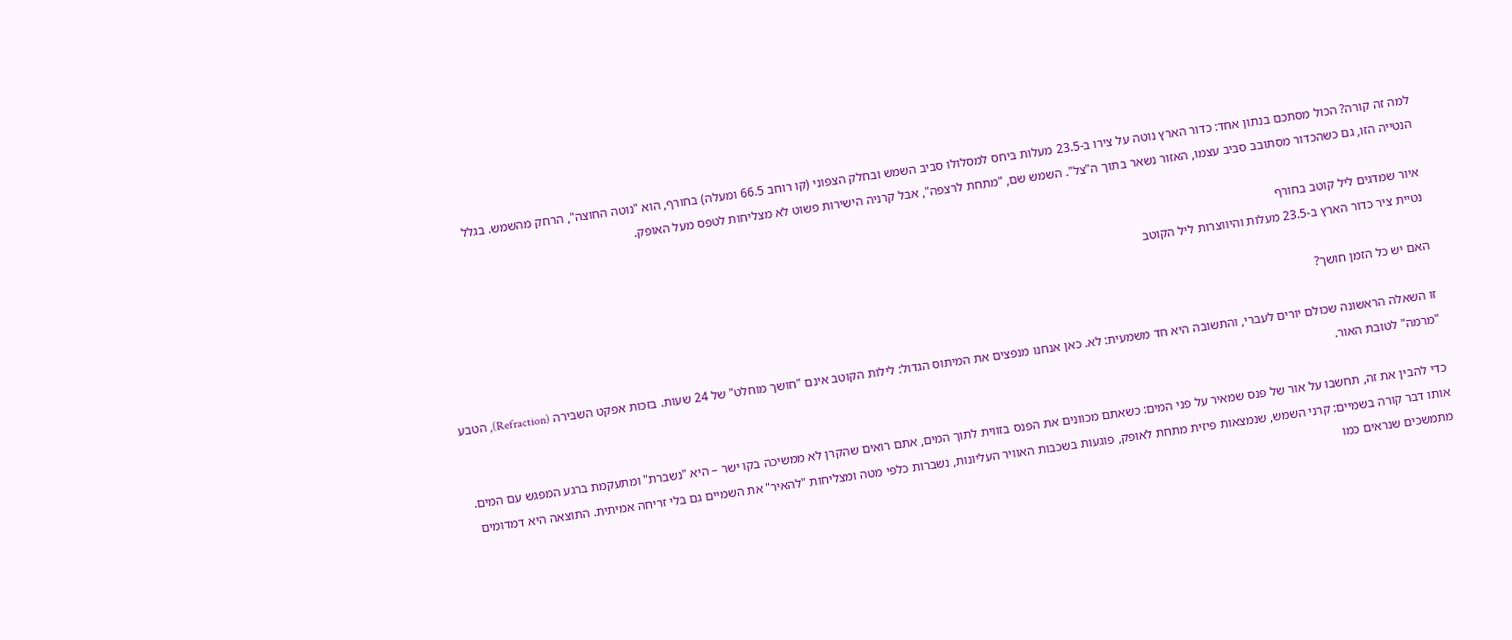למה זה קורה? הכול מסתכם בנתון אחד: כדור הארץ נוטה על צירו ב-23.5 מעלות ביחס למסלולו סביב השמש ובחלק הצפוני (קו רוחב 66.5 ומעלה) בחורף, הוא "נוטה החוצה", הרחק מהשמש. בגלל הנטייה הזו, גם כשהכדור מסתובב סביב עצמו, האזור נשאר בתוך ה"צל". השמש שם, "מתחת לרצפה", אבל קרניה הישירות פשוט לא מצליחות לטפס מעל האופק.

איור שמדגים ליל קוטב בחורף
נטיית ציר כדור הארץ ב-23.5 מעלות והיווצרות ליל הקוטב

האם יש כל הזמן חושך?

זו השאלה הראשונה שכולם יורים לעברי, והתשובה היא חד משמעית: לא. כאן אנחנו מנפצים את המיתוס הגדול: לילות הקוטב אינם "חושך מוחלט" של 24 שעות. בזכות אפקט השבירה (Refraction), הטבע "מרמה" לטובת האור.

כדי להבין את זה, תחשבו על אור של פנס שמאיר על פני המים: כשאתם מכוונים את הפנס בזווית לתוך המים, אתם רואים שהקרן לא ממשיכה בקו ישר – היא "נשברת" ומתעקמת ברגע המפגש עם המים. אותו דבר קורה בשמיים: קרני השמש, שנמצאות פיזית מתחת לאופק, פוגעות בשכבות האוויר העליונות, נשברות כלפי מטה ומצליחות "להאיר" את השמיים גם בלי זריחה אמיתית. התוצאה היא דמדומים מתמשכים שנראים כמו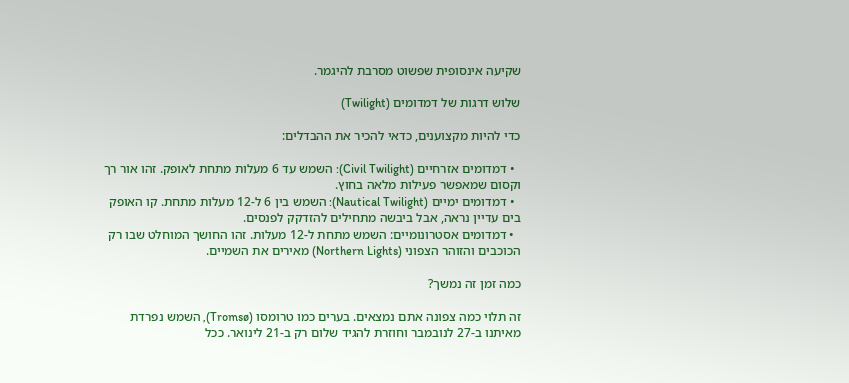שקיעה אינסופית שפשוט מסרבת להיגמר.

שלוש דרגות של דמדומים (Twilight)

כדי להיות מקצוענים, כדאי להכיר את ההבדלים:

  • דמדומים אזרחיים (Civil Twilight): השמש עד 6 מעלות מתחת לאופק. זהו אור רך וקסום שמאפשר פעילות מלאה בחוץ.
  • דמדומים ימיים (Nautical Twilight): השמש בין 6 ל-12 מעלות מתחת. קו האופק בים עדיין נראה, אבל ביבשה מתחילים להזדקק לפנסים.
  • דמדומים אסטרונומיים: השמש מתחת ל-12 מעלות. זהו החושך המוחלט שבו רק הכוכבים והזוהר הצפוני (Northern Lights) מאירים את השמיים.

כמה זמן זה נמשך?

זה תלוי כמה צפונה אתם נמצאים. בערים כמו טרומסו (Tromsø), השמש נפרדת מאיתנו ב-27 לנובמבר וחוזרת להגיד שלום רק ב-21 לינואר. ככל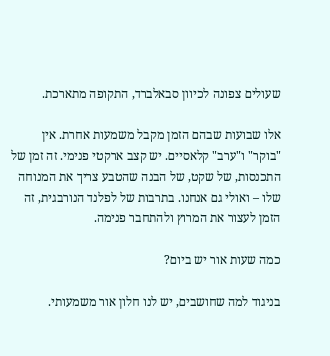שעולים צפונה לכיוון סבאלברד, התקופה מתארכת.

אלו שבועות שבהם הזמן מקבל משמעות אחרת. אין "בוקר" ו"ערב" קלאסיים. יש קצב ארקטי פנימי. זה זמן של התכנסות, של שקט, של הבנה שהטבע צריך את המנוחה שלו – ואולי גם אנחנו. בתרבות של לפלנד הנורבגית, זה הזמן לעצור את המרוץ ולהתחבר פנימה.

כמה שעות אור יש ביום?

בניגוד למה שחושבים, יש לנו חלון אור משמעותי.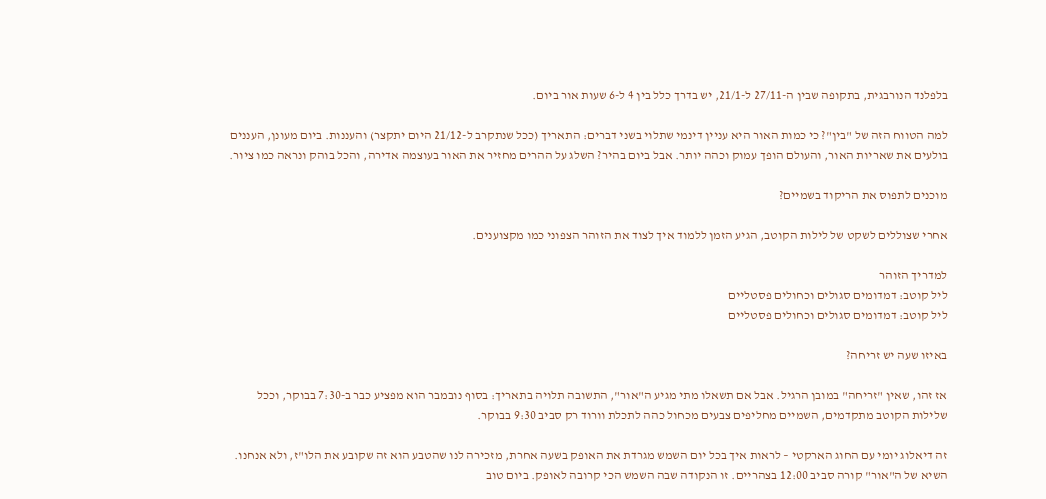בלפלנד הנורבגית, בתקופה שבין ה-27/11 ל-21/1, יש בדרך כלל בין 4 ל-6 שעות אור ביום.

למה הטווח הזה של "בין"? כי כמות האור היא עניין דינמי שתלוי בשני דברים: התאריך (ככל שנתקרב ל-21/12 היום יתקצר) והעננות. ביום מעונן, העננים בולעים את שאריות האור, והעולם הופך עמוק וכהה יותר. אבל ביום בהיר? השלג על ההרים מחזיר את האור בעוצמה אדירה, והכל בוהק ונראה כמו ציור.

מוכנים לתפוס את הריקוד בשמיים?

אחרי שצוללים לשקט של לילות הקוטב, הגיע הזמן ללמוד איך לצוד את הזוהר הצפוני כמו מקצוענים.

למדריך הזוהר
ליל קוטב: דמדומים סגולים וכחולים פסטליים
ליל קוטב: דמדומים סגולים וכחולים פסטליים

באיזו שעה יש זריחה?

אז זהו, שאין "זריחה" במובן הרגיל. אבל אם תשאלו מתי מגיע ה"אור", התשובה תלויה בתאריך: בסוף נובמבר הוא מפציע כבר ב-7:30 בבוקר, וככל שלילות הקוטב מתקדמים, השמיים מחליפים צבעים מכחול כהה לתכלת וורוד רק סביב 9:30 בבוקר.

זה דיאלוג יומי עם החוג הארקטי – לראות איך בכל יום השמש מגרדת את האופק בשעה אחרת, מזכירה לנו שהטבע הוא זה שקובע את הלו"ז, ולא אנחנו. השיא של ה"אור" קורה סביב 12:00 בצהריים. זו הנקודה שבה השמש הכי קרובה לאופק. ביום טוב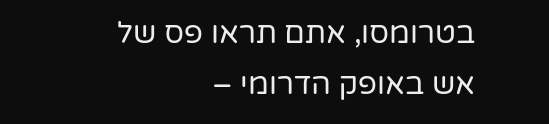בטרומסו, אתם תראו פס של אש באופק הדרומי –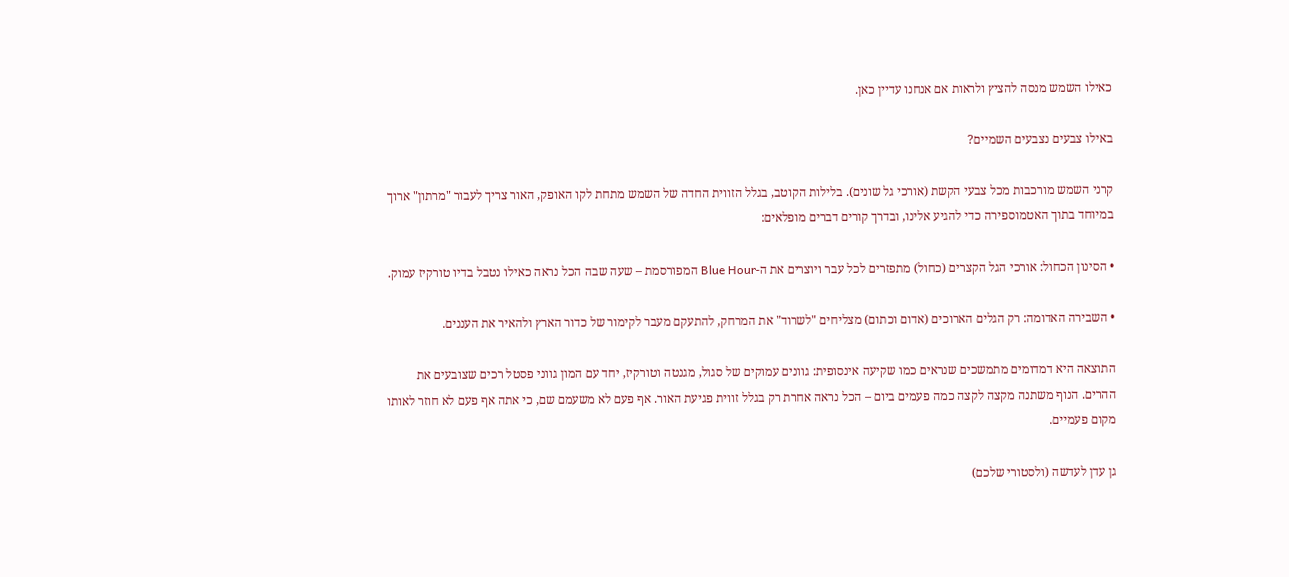כאילו השמש מנסה להציץ ולראות אם אנחנו עדיין כאן.

באילו צבעים נצבעים השמיים?

קרני השמש מורכבות מכל צבעי הקשת (אורכי גל שונים). בלילות הקוטב, בגלל הזווית החדה של השמש מתחת לקו האופק, האור צריך לעבור "מרתון" ארוך במיוחד בתוך האטמוספירה כדי להגיע אלינו, ובדרך קורים דברים מופלאים:

• הסינון הכחול: אורכי הגל הקצרים (כחול) מתפזרים לכל עבר ויוצרים את ה-Blue Hour המפורסמת – שעה שבה הכל נראה כאילו נטבל בדיו טורקיז עמוק.

• השבירה האדומה: רק הגלים הארוכים (אדום וכתום) מצליחים "לשרוד" את המרחק, להתעקם מעבר לקימור של כדור הארץ ולהאיר את העננים.

התוצאה היא דמדומים מתמשכים שנראים כמו שקיעה אינסופית: גוונים עמוקים של סגול, מגנטה וטורקיז, יחד עם המון גווני פסטל רכים שצובעים את ההרים. הנוף משתנה מקצה לקצה כמה פעמים ביום – הכל נראה אחרת רק בגלל זווית פגיעת האור. אף פעם לא משעמם שם, כי אתה אף פעם לא חוזר לאותו מקום פעמיים.

גן עדן לעדשה (ולסטורי שלכם)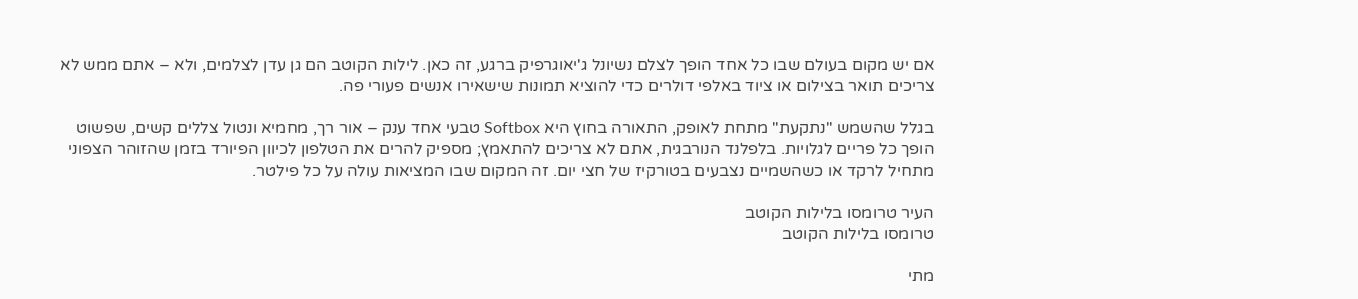אם יש מקום בעולם שבו כל אחד הופך לצלם נשיונל ג'יאוגרפיק ברגע, זה כאן. לילות הקוטב הם גן עדן לצלמים, ולא – אתם ממש לא צריכים תואר בצילום או ציוד באלפי דולרים כדי להוציא תמונות שישאירו אנשים פעורי פה.

בגלל שהשמש "נתקעת" מתחת לאופק, התאורה בחוץ היא Softbox טבעי אחד ענק – אור רך, מחמיא ונטול צללים קשים, שפשוט הופך כל פריים לגלויות. בלפלנד הנורבגית, אתם לא צריכים להתאמץ; מספיק להרים את הטלפון לכיוון הפיורד בזמן שהזוהר הצפוני מתחיל לרקד או כשהשמיים נצבעים בטורקיז של חצי יום. זה המקום שבו המציאות עולה על כל פילטר.

העיר טרומסו בלילות הקוטב
טרומסו בלילות הקוטב

מתי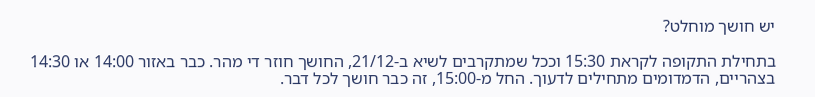יש חושך מוחלט?

בתחילת התקופה לקראת 15:30 וככל שמתקרבים לשיא ב-21/12, החושך חוזר די מהר. כבר באזור 14:00 או 14:30 בצהריים, הדמדומים מתחילים לדעוך. החל מ-15:00, זה כבר חושך לכל דבר.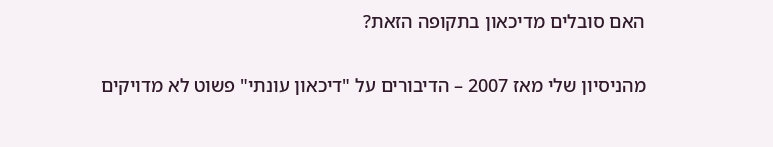האם סובלים מדיכאון בתקופה הזאת?

מהניסיון שלי מאז 2007 – הדיבורים על "דיכאון עונתי" פשוט לא מדויקים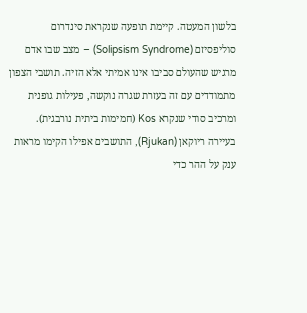בלשון המעטה. קיימת תופעה שנקראת סינדרום סוליפסיזם (Solipsism Syndrome) – מצב שבו אדם מרגיש שהעולם סביבו אינו אמיתי אלא הזיה. תושבי הצפון מתמודדים עם זה בעזרת שגרה נוקשה, פעילות גופנית ומרכיב סודי שנקרא Kos (חמימות ביתית נורבגית). בעיירה ריוקאן (Rjukan), התושבים אפילו הקימו מראות ענק על ההר כדי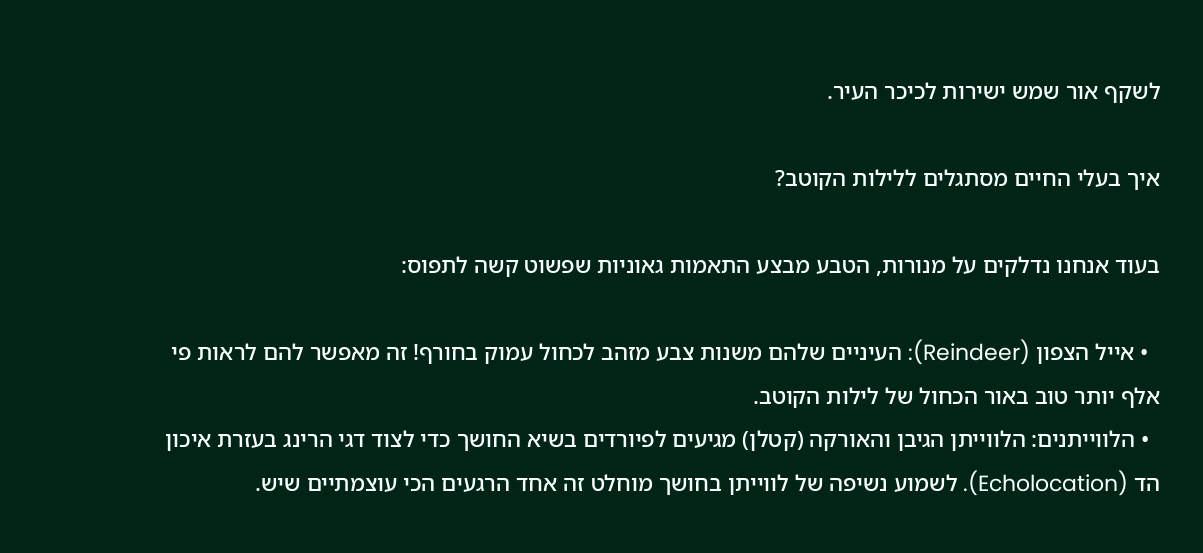לשקף אור שמש ישירות לכיכר העיר.

איך בעלי החיים מסתגלים ללילות הקוטב?

בעוד אנחנו נדלקים על מנורות, הטבע מבצע התאמות גאוניות שפשוט קשה לתפוס:

  • אייל הצפון (Reindeer): העיניים שלהם משנות צבע מזהב לכחול עמוק בחורף! זה מאפשר להם לראות פי אלף יותר טוב באור הכחול של לילות הקוטב.
  • הלווייתנים: הלווייתן הגיבן והאורקה (קטלן) מגיעים לפיורדים בשיא החושך כדי לצוד דגי הרינג בעזרת איכון הד (Echolocation). לשמוע נשיפה של לווייתן בחושך מוחלט זה אחד הרגעים הכי עוצמתיים שיש.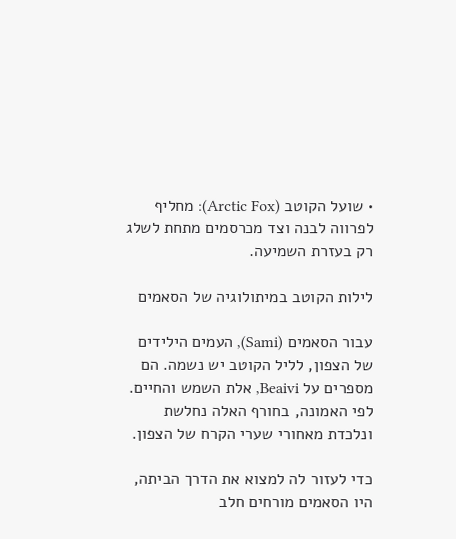• שועל הקוטב (Arctic Fox): מחליף לפרווה לבנה וצד מכרסמים מתחת לשלג רק בעזרת השמיעה.

לילות הקוטב במיתולוגיה של הסאמים

עבור הסאמים (Sami), העמים הילידים של הצפון, לליל הקוטב יש נשמה. הם מספרים על Beaivi, אלת השמש והחיים. לפי האמונה, בחורף האלה נחלשת ונלכדת מאחורי שערי הקרח של הצפון.

כדי לעזור לה למצוא את הדרך הביתה, היו הסאמים מורחים חלב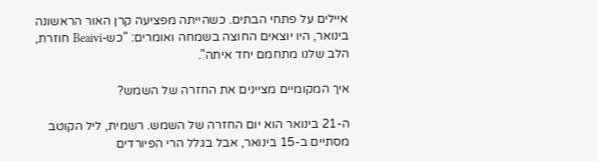איילים על פתחי הבתים. כשהייתה מפציעה קרן האור הראשונה בינואר, היו יוצאים החוצה בשמחה ואומרים: "כש-Beaivi חוזרת, הלב שלנו מתחמם יחד איתה".

איך המקומיים מציינים את החזרה של השמש?

ה-21 בינואר הוא יום החזרה של השמש. רשמית, ליל הקוטב מסתיים ב-15 בינואר, אבל בגלל הרי הפיורדים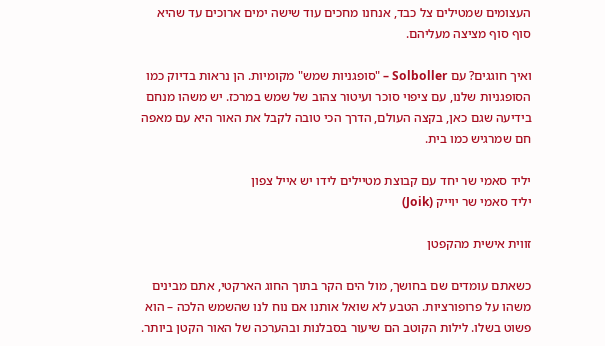העצומים שמטילים צל כבד, אנחנו מחכים עוד שישה ימים ארוכים עד שהיא סוף סוף מציצה מעליהם.

ואיך חוגגים? עם Solboller – "סופגניות שמש" מקומיות. הן נראות בדיוק כמו הסופגניות שלנו, עם ציפוי סוכר ועיטור צהוב של שמש במרכז. יש משהו מנחם בידיעה שגם כאן, בקצה העולם, הדרך הכי טובה לקבל את האור היא עם מאפה חם שמרגיש כמו בית.

יליד סאמי שר יחד עם קבוצת מטיילים לידו יש אייל צפון
יליד סאמי שר יוייק (Joik)

זווית אישית מהקפטן

כשאתם עומדים שם בחושך, מול הים הקר בתוך החוג הארקטי, אתם מבינים משהו על פרופורציות. הטבע לא שואל אותנו אם נוח לנו שהשמש הלכה – הוא פשוט בשלו. לילות הקוטב הם שיעור בסבלנות ובהערכה של האור הקטן ביותר.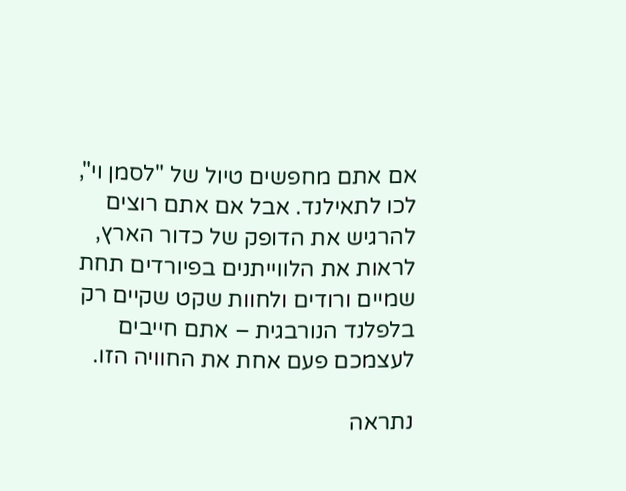אם אתם מחפשים טיול של "לסמן וי", לכו לתאילנד. אבל אם אתם רוצים להרגיש את הדופק של כדור הארץ, לראות את הלווייתנים בפיורדים תחת שמיים ורודים ולחוות שקט שקיים רק בלפלנד הנורבגית – אתם חייבים לעצמכם פעם אחת את החוויה הזו.

נתראה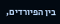בין הפיורדים,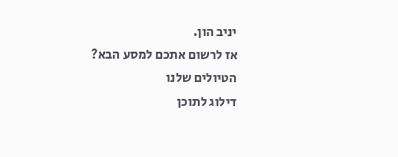יניב הון.
אז לרשום אתכם למסע הבא?
הטיולים שלנו
דילוג לתוכן